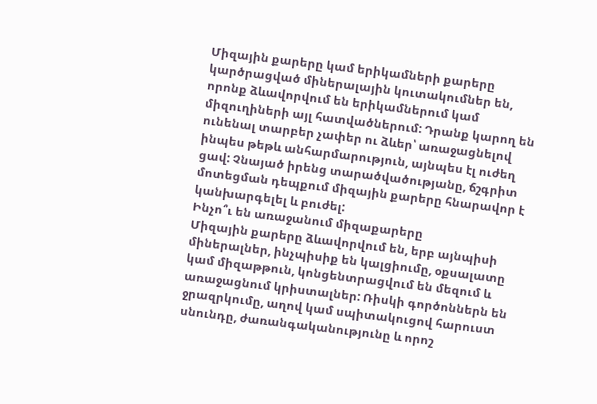Միզային քարերը կամ երիկամների քարերը կարծրացված միներալային կուտակումներ են, որոնք ձևավորվում են երիկամներում կամ միզուղիների այլ հատվածներում: Դրանք կարող են ունենալ տարբեր չափեր ու ձևեր՝ առաջացնելով ինպես թեթև անհարմարություն, այնպես էլ ուժեղ ցավ: Չնայած իրենց տարածվածությանը, ճշգրիտ մոտեցման դեպքում միզային քարերը հնարավոր է կանխարգելել և բուժել:
Ինչո՞ւ են առաջանում միզաքարերը
Միզային քարերը ձևավորվում են, երբ այնպիսի միներալներ, ինչպիսիք են կալցիումը, օքսալատը կամ միզաթթուն, կոնցենտրացվում են մեզում և առաջացնում կրիստալներ: Ռիսկի գործոններն են ջրազրկումը, աղով կամ սպիտակուցով հարուստ սնունդը, ժառանգականությունը և որոշ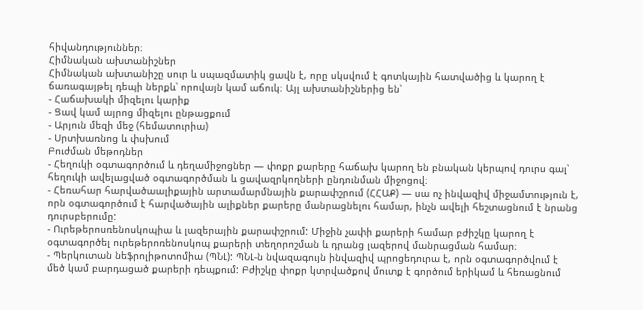հիվանդություններ։
Հիմնական ախտանիշներ
Հիմնական ախտանիշը սուր և սպազմատիկ ցավն է, որը սկսվում է գոտկային հատվածից և կարող է ճառագայթել դեպի ներքև՝ որովայն կամ աճուկ։ Այլ ախտանիշներից են՝
- Հաճախակի միզելու կարիք
- Ցավ կամ այրոց միզելու ընթացքում
- Արյուն մեզի մեջ (հեմատուրիա)
- Սրտխառնոց և փսխում
Բուժման մեթոդներ
- Հեղուկի օգտագործում և դեղամիջոցներ — փոքր քարերը հաճախ կարող են բնական կերպով դուրս գալ՝ հեղուկի ավելացված օգտագործման և ցավազրկողների ընդունման միջոցով։
- Հեռահար հարվածաալիքային արտամարմնային քարափշրում (ՀՀԱՔ) — սա ոչ ինվազիվ միջամտություն է, որն օգտագործում է հարվածային ալիքներ քարերը մանրացնելու համար, ինչն ավելի հեշտացնում է նրանց դուրսբերումը:
- Ուրեթերոսռենոսկոպիա և լազերային քարափշրում: Միջին չափի քարերի համար բժիշկը կարող է օգտագործել ուրեթերոռենոսկոպ քարերի տեղորոշման և դրանց լազերով մանրացման համար։
- Պերկուտան նեֆրոլիթոտոմիա (ՊՆԼ): ՊՆԼ-ն նվազագույն ինվազիվ պրոցեդուրա է, որն օգտագործվում է մեծ կամ բարդացած քարերի դեպքում: Բժիշկը փոքր կտրվածքով մուտք է գործում երիկամ և հեռացնում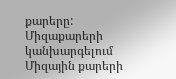քարերը:
Միզաքարերի կանխարգելում
Միզային քարերի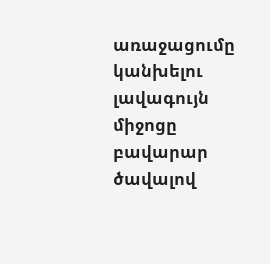առաջացումը կանխելու լավագույն միջոցը բավարար ծավալով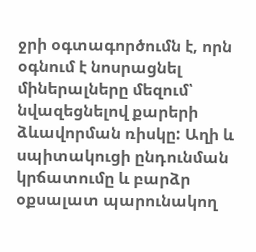ջրի օգտագործումն է, որն օգնում է նոսրացնել միներալները մեզում՝ նվազեցնելով քարերի ձևավորման ռիսկը: Աղի և սպիտակուցի ընդունման կրճատումը և բարձր օքսալատ պարունակող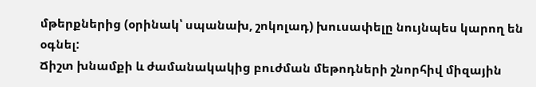մթերքներից (օրինակ՝ սպանախ, շոկոլադ) խուսափելը նույնպես կարող են օգնել:
Ճիշտ խնամքի և ժամանակակից բուժման մեթոդների շնորհիվ միզային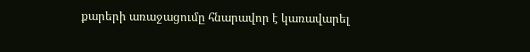քարերի առաջացումը հնարավոր է կառավարել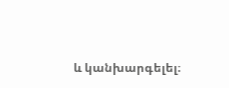և կանխարգելել։